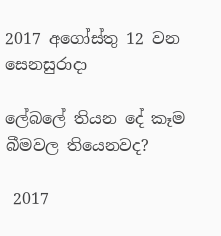2017 අගෝස්තු 12 වන සෙනසුරාදා

ලේබලේ තියන දේ කෑම බීමවල තියෙනවද?

 2017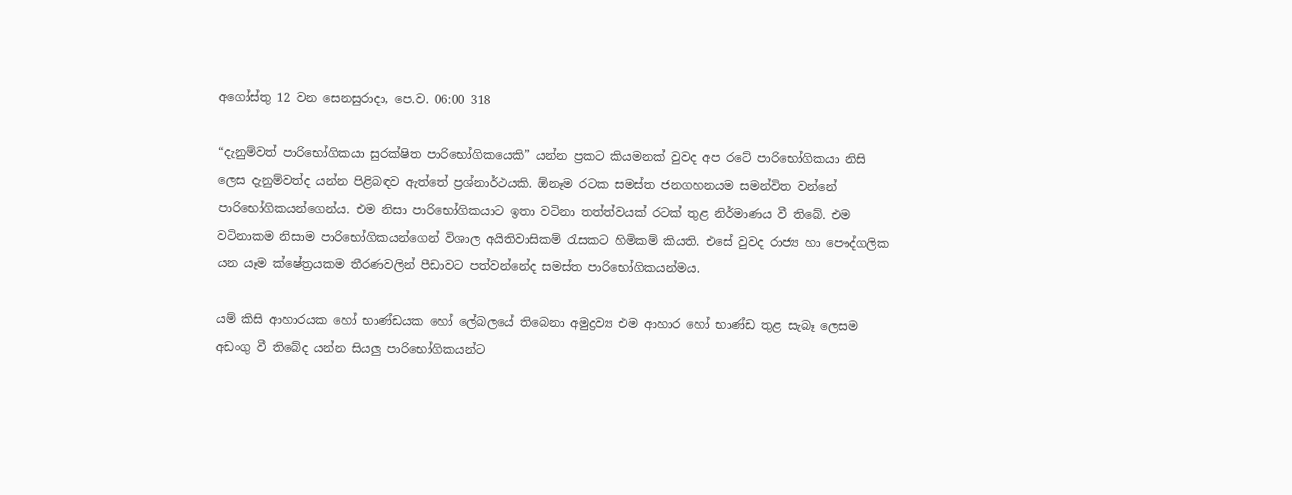අගෝස්තු 12 වන සෙනසුරාදා, පෙ.ව. 06:00 318

“දැනුම්වත් පාරිභෝගිකයා සුරක්ෂිත පාරිභෝගිකයෙකි” යන්න ප්‍රකට කියමනක් වුවද අප රටේ පාරිභෝගිකයා නිසි ලෙස දැනුම්වත්ද යන්න පිළිබඳව ඇත්තේ ප්‍රශ්නාර්ථයකි. ඕනෑම රටක සමස්ත ජනගහනයම සමන්විත වන්නේ පාරිභෝගිකයන්ගෙන්ය. එම නිසා පාරිභෝගිකයාට ඉතා වටිනා තත්ත්වයක් රටක් තුළ නිර්මාණය වී තිබේ. එම වටිනාකම නිසාම පාරිභෝගිකයන්ගෙන් විශාල අයිතිවාසිකම් රැසකට හිමිකම් කියති. එසේ වුවද රාජ්‍ය හා පෞද්ගලික යන යෑම ක්ෂේත්‍රයකම තීරණවලින් පීඩාවට පත්වන්නේද සමස්ත පාරිභෝගිකයන්මය.

යම් කිසි ආහාරයක හෝ භාණ්ඩයක හෝ ලේබලයේ තිබෙනා අමුද්‍රව්‍ය එම ආහාර හෝ භාණ්ඩ තුළ සැබෑ ලෙසම අඩංගු වී තිබේද යන්න සියලු පාරිභෝගිකයන්ට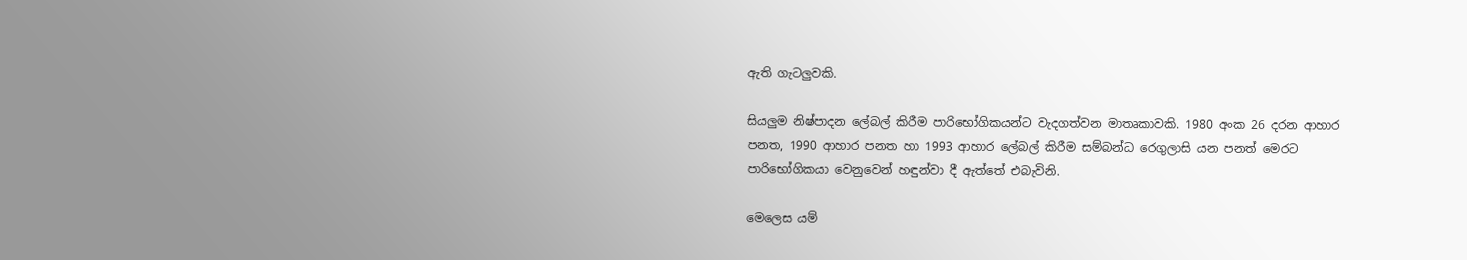ඇති ගැටලුවකි.

සියලුම නිෂ්පාදන ලේබල් කිරීම පාරිභෝගිකයන්ට වැදගත්වන මාතෘකාවකි. 1980 අංක 26 දරන ආහාර පනත, 1990 ආහාර පනත හා 1993 ආහාර ලේබල් කිරීම සම්බන්ධ රෙගුලාසි යන පනත් මෙරට පාරිභෝගිකයා වෙනුවෙන් හඳුන්වා දී ඇත්තේ එබැවිනි.

මෙලෙස යම්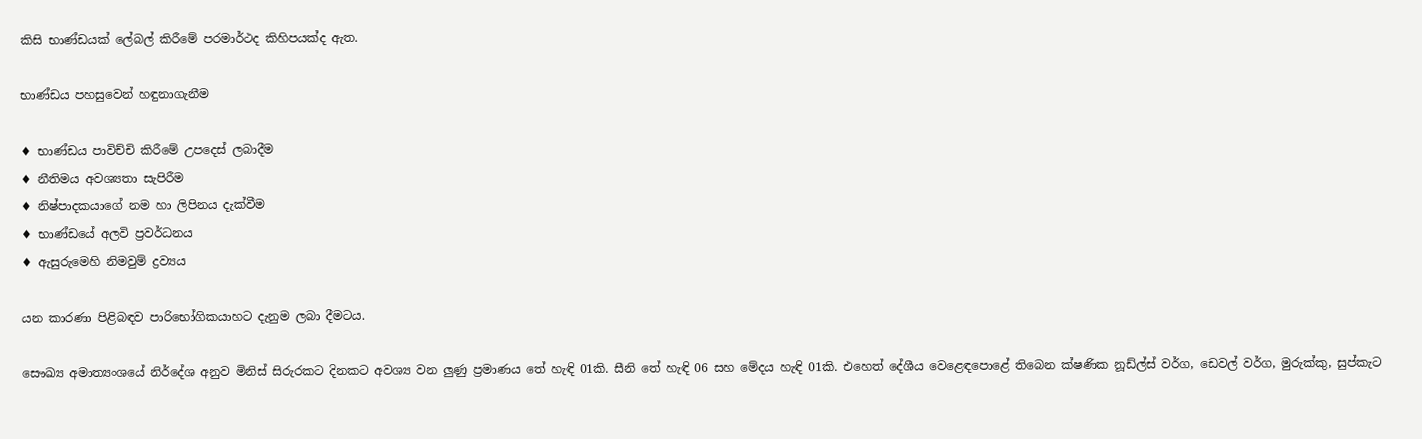කිසි භාණ්ඩයක් ලේබල් කිරීමේ පරමාර්ථද කිහිපයක්ද ඇත.

භාණ්ඩය පහසුවෙන් හඳුනාගැනීම

♦ භාණ්ඩය පාවිච්චි කිරීමේ උපදෙස් ලබාදීම
♦ නීතිමය අවශ්‍යතා සැපිරීම
♦ නිෂ්පාදකයාගේ නම හා ලිපිනය දැක්වීම
♦ භාණ්ඩයේ අලවි ප්‍රවර්ධනය
♦ ඇසුරුමෙහි නිමවුම් ද්‍රව්‍යය

යන කාරණා පිළිබඳව පාරිභෝගිකයාහට දැනුම ලබා දීමටය.

සෞඛ්‍ය අමාත්‍යංශයේ නිර්දේශ අනුව මිනිස් සිරුරකට දිනකට අවශ්‍ය වන ලුණු ප්‍රමාණය තේ හැඳි 01කි. සීනි තේ හැඳි 06 සහ මේදය හැඳි 01කි. එහෙත් දේශීය වෙළෙඳපොළේ තිබෙන ක්ෂණික නූඩ්ල්ස් වර්ග, ඩෙවල් වර්ග, මුරුක්කු, සුප්කැට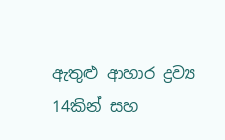ඇතුළු ආහාර ද්‍රව්‍ය 14කින් සහ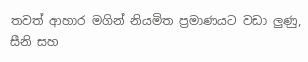තවත් ආහාර මගින් නියමිත ප්‍රමාණයට වඩා ලුණු, සීනි සහ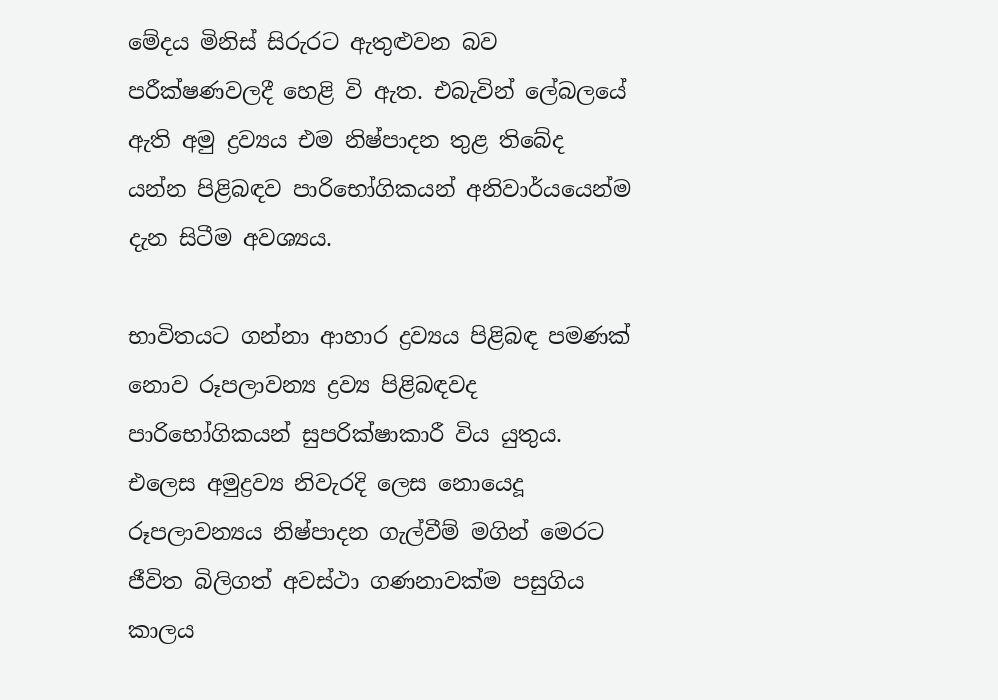මේදය මිනිස් සිරුරට ඇතුළුවන බව පරීක්ෂණවලදී හෙළි වි ඇත. එබැවින් ලේබලයේ ඇති අමු ද්‍රව්‍යය එම නිෂ්පාදන තුළ තිබේද යන්න පිළිබඳව පාරිභෝගිකයන් අනිවාර්යයෙන්ම දැන සිටීම අවශ්‍යය.

භාවිතයට ගන්නා ආහාර ද්‍රව්‍යය පිළිබඳ පමණක් නොව රූපලාවන්‍ය ද්‍රව්‍ය පිළිබඳවද පාරිභෝගිකයන් සුපරික්ෂාකාරී විය යුතුය. එලෙස අමුද්‍රව්‍ය නිවැරදි ලෙස නොයෙදූ රූපලාවන්‍යය නිෂ්පාදන ගැල්වීම් මගින් මෙරට ජීවිත බිලිගත් අවස්ථා ගණනාවක්ම පසුගිය කාලය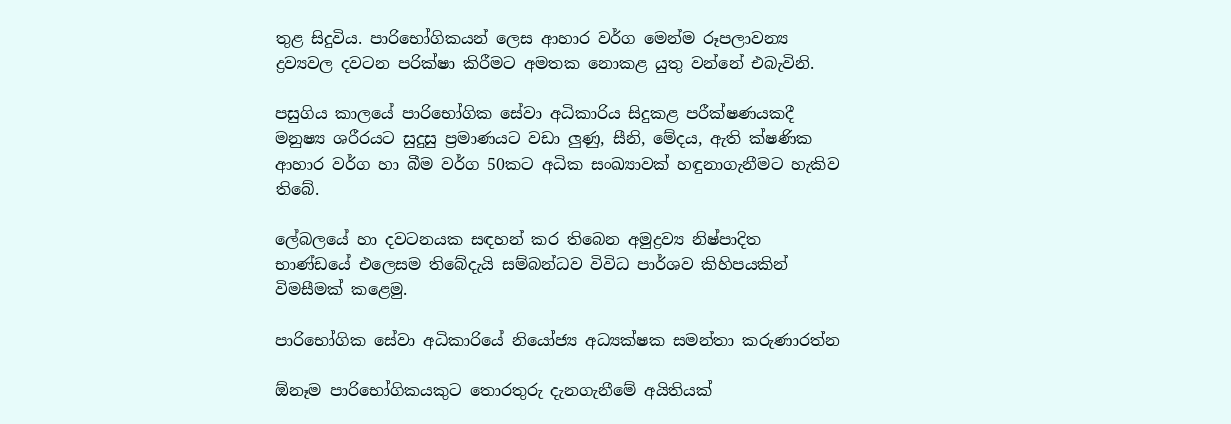තුළ සිදුවිය. පාරිභෝගිකයන් ලෙස ආහාර වර්ග මෙන්ම රූපලාවන්‍ය ද්‍රව්‍යවල දවටන පරික්ෂා කිරීමට අමතක නොකළ යුතු වන්නේ එබැවිනි.

පසුගිය කාලයේ පාරිභෝගික සේවා අධිකාරිය සිදුකළ පරීක්ෂණයකදී මනුෂ්‍ය ශරීරයට සුදුසු ප්‍රමාණයට වඩා ලුණු, සීනි, මේදය, ඇති ක්ෂණික ආහාර වර්ග හා බීම වර්ග 50කට අධික සංඛ්‍යාවක් හඳුනාගැනීමට හැකිව තිබේ.

ලේබලයේ හා දවටනයක සඳහන් කර තිබෙන අමුද්‍රව්‍ය නිෂ්පාදිත භාණ්ඩයේ එලෙසම තිබේදැයි සම්බන්ධව විවිධ පාර්ශව කිහිපයකින් විමසීමක් කළෙමු.

පාරිභෝගික සේවා අධිකාරියේ නියෝජ්‍ය අධ්‍යක්ෂක සමන්තා කරුණාරත්න

ඕනෑම පාරිභෝගිකයකුට තොරතුරු දැනගැනීමේ අයිතියක්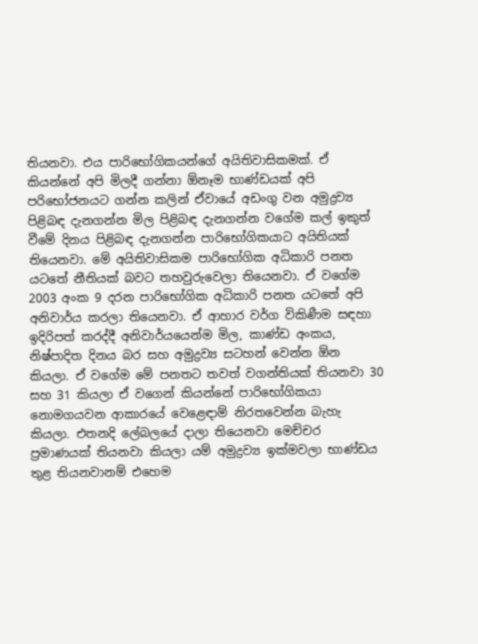තියනවා. එය පාරිභෝගිකයන්ගේ අයිතිවාසිකමක්. ඒ කියන්නේ අපි මිලදී ගන්නා ඕනෑම භාණ්ඩයක් අපි පරිභෝජනයට ගන්න කලින් ඒවායේ අඩංගු වන අමුද්‍රව්‍ය පිළිබඳ දැනගන්න මිල පිළිබඳ දැනගන්න වගේම කල් ඉකුත් වීමේ දිනය පිළිබඳ දැනගන්න පාරිභෝගිකයාට අයිතියක් තියෙනවා. මේ අයිතිවාසිකම පාරිභෝගික අධිකාරි පනත යටතේ නීතියක් බවට තහවුරුවෙලා තියෙනවා. ඒ වගේම 2003 අංක 9 දරන පාරිභෝගික අධිකාරි පනත යටතේ අපි අනිවාර්ය කරලා තියෙනවා. ඒ ආහාර වර්ග විකිණීම සඳහා ඉදිරිපත් කරද්දී අනිවාර්යයෙන්ම මිල, කාණ්ඩ අංකය, නිෂ්පාදිත දිනය බර සහ අමුද්‍රව්‍ය සටහන් වෙන්න ඕන කියලා. ඒ වගේම මේ පනතට තවත් වගන්තියක් තියනවා 30 සහ 31 කියලා ඒ වගෙන් කියන්නේ පාරිභෝගිකයා නොමගයවන ආකාරයේ වෙළෙඳාම් නිරතවෙන්න බැහැ කියලා. එතනදි ලේබලයේ දාලා තියෙනවා මෙච්චර ප්‍රමාණයක් තියනවා කියලා යම් අමුද්‍රව්‍ය ඉක්මවලා භාණ්ඩය තුළ තියනවානම් එහෙම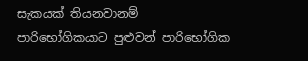සැකයක් තියනවානම් පාරිභෝගිකයාට පුළුවන් පාරිභෝගික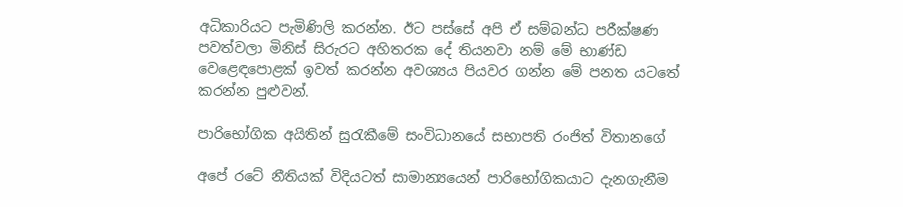අධිකාරියට පැමිණිලි කරන්න. ඊට පස්සේ අපි ඒ සම්බන්ධ පරීක්ෂණ පවත්වලා මිනිස් සිරුරට අහිතරක දේ තියනවා නම් මේ භාණ්ඩ වෙළෙඳපොළක් ඉවත් කරන්න අවශ්‍යය පියවර ගන්න මේ පනත යටතේ කරන්න පුළුවන්.

පාරිභෝගික අයිතින් සුරැකීමේ සංවිධානයේ සභාපති රංජිත් විතානගේ

අපේ රටේ නීතියක් විදියටත් සාමාන්‍යයෙන් පාරිභෝගිකයාට දැනගැනීම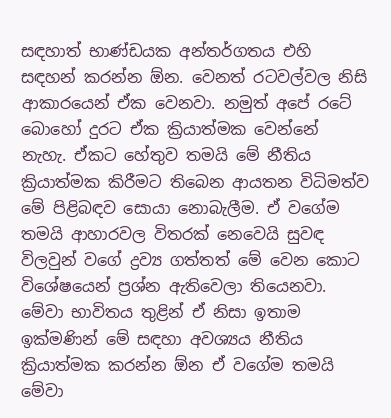සඳහාත් භාණ්ඩයක අන්තර්ගතය එහි සඳහන් කරන්න ඕන. වෙනත් රටවල්වල නිසි ආකාරයෙන් ඒක වෙනවා. නමුත් අපේ රටේ බොහෝ දුරට ඒක ක්‍රියාත්මක වෙන්නේ නැහැ. ඒකට හේතුව තමයි මේ නීතිය ක්‍රියාත්මක කිරීමට තිබෙන ආයතන විධිමත්ව මේ පිළිබඳව සොයා නොබැලීම. ඒ වගේම තමයි ආහාරවල විතරක් නෙවෙයි සුවඳ විලවුන් වගේ ද්‍රව්‍ය ගත්තත් මේ වෙන කොට විශේෂයෙන් ප්‍රශ්න ඇතිවෙලා තියෙනවා. මේවා භාවිතය තුළින් ඒ නිසා ඉතාම ඉක්මණින් මේ සඳහා අවශ්‍යය නීතිය ක්‍රියාත්මක කරන්න ඕන ඒ වගේම තමයි මේවා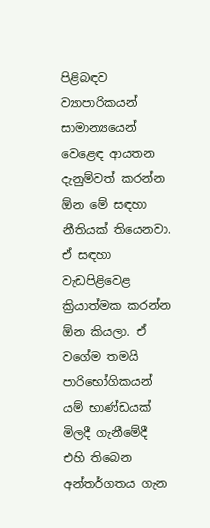පිළිබඳව ව්‍යාපාරිකයන් සාමාන්‍යයෙන් වෙළෙඳ ආයතන දැනුම්වත් කරන්න ඕන මේ සඳහා නීතියක් තියෙනවා. ඒ සඳහා වැඩපිළිවෙළ ක්‍රියාත්මක කරන්න ඕන කියලා. ඒ වගේම තමයි පාරිභෝගිකයන් යම් භාණ්ඩයක් මිලදී ගැනීමේදී එහි තිබෙන අන්තර්ගතය ගැන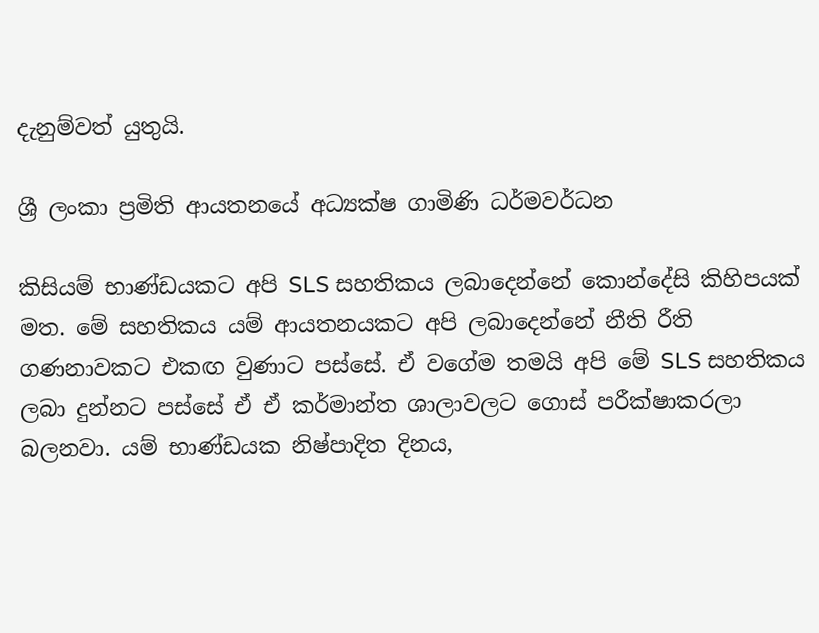දැනුම්වත් යුතුයි.

ශ්‍රී ලංකා ප්‍රමිති ආයතනයේ අධ්‍යක්ෂ ගාමිණි ධර්මවර්ධන

කිසියම් භාණ්ඩයකට අපි SLS සහතිකය ලබාදෙන්නේ කොන්දේසි කිහිපයක් මත. මේ සහතිකය යම් ආයතනයකට අපි ලබාදෙන්නේ නීති රීති ගණනාවකට එකඟ වුණාට පස්සේ. ඒ වගේම තමයි අපි මේ SLS සහතිකය ලබා දුන්නට පස්සේ ඒ ඒ කර්මාන්ත ශාලාවලට ගොස් පරීක්ෂාකරලා බලනවා. යම් භාණ්ඩයක නිෂ්පාදිත දිනය,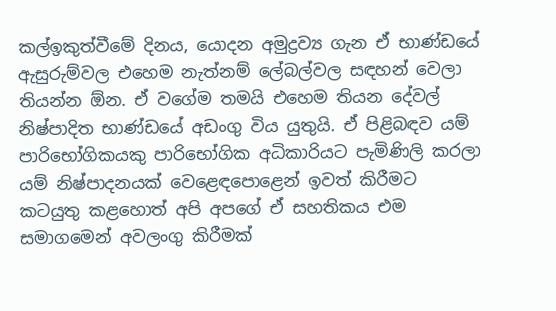කල්ඉකුත්වීමේ දිනය, යොදන අමුද්‍රව්‍ය ගැන ඒ භාණ්ඩයේ ඇසුරුම්වල එහෙම නැත්නම් ලේබල්වල සඳහන් වෙලා තියන්න ඕන. ඒ වගේම තමයි එහෙම තියන දේවල් නිෂ්පාදිත භාණ්ඩයේ අඩංගු විය යුතුයි. ඒ පිළිබඳව යම් පාරිභෝගිකයකු පාරිභෝගික අධිකාරියට පැමිණිලි කරලා යම් නිෂ්පාදනයක් වෙළෙඳපොළෙන් ඉවත් කිරීමට කටයුතු කළහොත් අපි අපගේ ඒ සහතිකය එම සමාගමෙන් අවලංගු කිරීමක්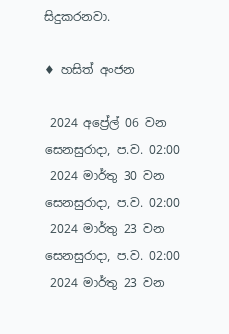සිදුකරනවා.

♦ හසිත් අංජන

 2024 අප්‍රේල් 06 වන සෙනසුරාදා, ප.ව. 02:00
 2024 මාර්තු 30 වන සෙනසුරාදා, ප.ව. 02:00
 2024 මාර්තු 23 වන සෙනසුරාදා, ප.ව. 02:00
 2024 මාර්තු 23 වන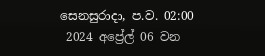සෙනසුරාදා, ප.ව. 02:00
 2024 අප්‍රේල් 06 වන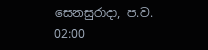සෙනසුරාදා, ප.ව. 02:00